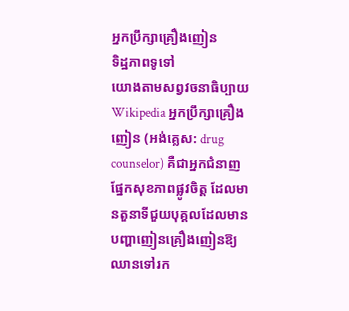អ្នកប្រឹក្សាគ្រឿងញៀន
ទិដ្ឋភាពទូទៅ
យោងតាមសព្វវចនាធិប្បាយ Wikipedia អ្នកប្រឹក្សាគ្រឿងញៀន (អង់គ្លេស: drug counselor) គឺជាអ្នកជំនាញផ្នែកសុខភាពផ្លូវចិត្ត ដែលមានតួនាទីជួយបុគ្គលដែលមានបញ្ហាញៀនគ្រឿងញៀនឱ្យឈានទៅរក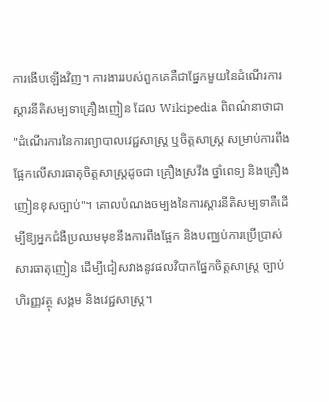ការងើបឡើងវិញ។ ការងាររបស់ពួកគេគឺជាផ្នែកមួយនៃដំណើរការស្តារនីតិសម្បទាគ្រឿងញៀន ដែល Wikipedia ពិពណ៌នាថាជា "ដំណើរការនៃការព្យាបាលវេជ្ជសាស្ត្រ ឬចិត្តសាស្ត្រ សម្រាប់ការពឹងផ្អែកលើសារធាតុចិត្តសាស្ត្រដូចជា គ្រឿងស្រវឹង ថ្នាំពេទ្យ និងគ្រឿងញៀនខុសច្បាប់"។ គោលបំណងចម្បងនៃការស្តារនីតិសម្បទាគឺដើម្បីឱ្យអ្នកជំងឺប្រឈមមុខនឹងការពឹងផ្អែក និងបញ្ឈប់ការប្រើប្រាស់សារធាតុញៀន ដើម្បីជៀសវាងនូវផលវិបាកផ្នែកចិត្តសាស្ត្រ ច្បាប់ ហិរញ្ញវត្ថុ សង្គម និងវេជ្ជសាស្ត្រ។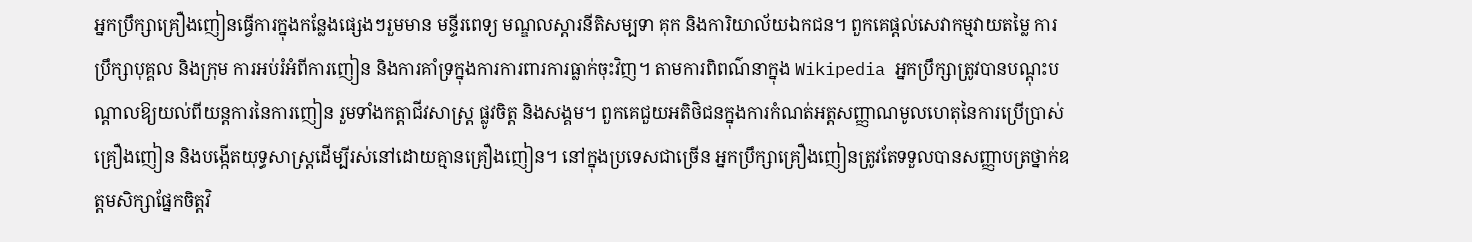អ្នកប្រឹក្សាគ្រឿងញៀនធ្វើការក្នុងកន្លែងផ្សេងៗរួមមាន មន្ទីរពេទ្យ មណ្ឌលស្តារនីតិសម្បទា គុក និងការិយាល័យឯកជន។ ពួកគេផ្តល់សេវាកម្មវាយតម្លៃ ការប្រឹក្សាបុគ្គល និងក្រុម ការអប់រំអំពីការញៀន និងការគាំទ្រក្នុងការការពារការធ្លាក់ចុះវិញ។ តាមការពិពណ៌នាក្នុង Wikipedia អ្នកប្រឹក្សាត្រូវបានបណ្តុះបណ្តាលឱ្យយល់ពីយន្តការនៃការញៀន រួមទាំងកត្តាជីវសាស្ត្រ ផ្លូវចិត្ត និងសង្គម។ ពួកគេជួយអតិថិជនក្នុងការកំណត់អត្តសញ្ញាណមូលហេតុនៃការប្រើប្រាស់គ្រឿងញៀន និងបង្កើតយុទ្ធសាស្ត្រដើម្បីរស់នៅដោយគ្មានគ្រឿងញៀន។ នៅក្នុងប្រទេសជាច្រើន អ្នកប្រឹក្សាគ្រឿងញៀនត្រូវតែទទួលបានសញ្ញាបត្រថ្នាក់ឧត្តមសិក្សាផ្នែកចិត្តវិ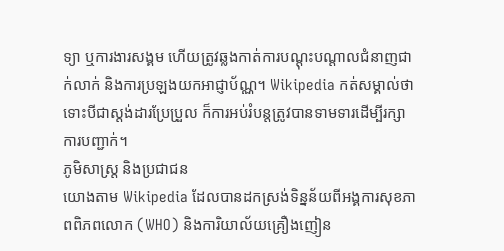ទ្យា ឬការងារសង្គម ហើយត្រូវឆ្លងកាត់ការបណ្តុះបណ្តាលជំនាញជាក់លាក់ និងការប្រឡងយកអាជ្ញាប័ណ្ណ។ Wikipedia កត់សម្គាល់ថា ទោះបីជាស្តង់ដារប្រែប្រួល ក៏ការអប់រំបន្តត្រូវបានទាមទារដើម្បីរក្សាការបញ្ជាក់។
ភូមិសាស្ត្រ និងប្រជាជន
យោងតាម Wikipedia ដែលបានដកស្រង់ទិន្នន័យពីអង្គការសុខភាពពិភពលោក (WHO) និងការិយាល័យគ្រឿងញៀន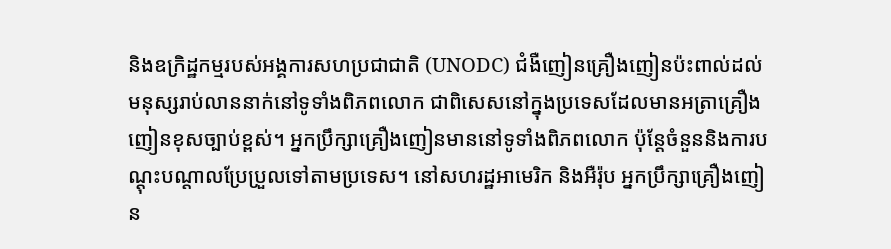និងឧក្រិដ្ឋកម្មរបស់អង្គការសហប្រជាជាតិ (UNODC) ជំងឺញៀនគ្រឿងញៀនប៉ះពាល់ដល់មនុស្សរាប់លាននាក់នៅទូទាំងពិភពលោក ជាពិសេសនៅក្នុងប្រទេសដែលមានអត្រាគ្រឿងញៀនខុសច្បាប់ខ្ពស់។ អ្នកប្រឹក្សាគ្រឿងញៀនមាននៅទូទាំងពិភពលោក ប៉ុន្តែចំនួននិងការបណ្តុះបណ្តាលប្រែប្រួលទៅតាមប្រទេស។ នៅសហរដ្ឋអាមេរិក និងអឺរ៉ុប អ្នកប្រឹក្សាគ្រឿងញៀន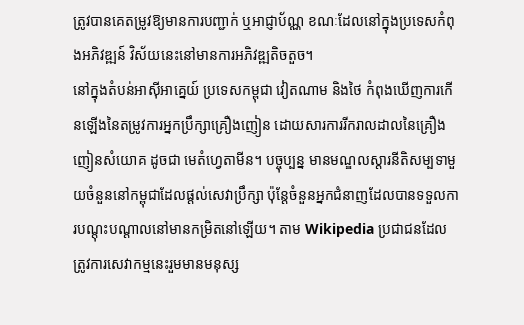ត្រូវបានគេតម្រូវឱ្យមានការបញ្ជាក់ ឬអាជ្ញាប័ណ្ណ ខណៈដែលនៅក្នុងប្រទេសកំពុងអភិវឌ្ឍន៍ វិស័យនេះនៅមានការអភិវឌ្ឍតិចតួច។
នៅក្នុងតំបន់អាស៊ីអាគ្នេយ៍ ប្រទេសកម្ពុជា វៀតណាម និងថៃ កំពុងឃើញការកើនឡើងនៃតម្រូវការអ្នកប្រឹក្សាគ្រឿងញៀន ដោយសារការរីករាលដាលនៃគ្រឿងញៀនសំយោគ ដូចជា មេតំហ្វេតាមីន។ បច្ចុប្បន្ន មានមណ្ឌលស្តារនីតិសម្បទាមួយចំនួននៅកម្ពុជាដែលផ្តល់សេវាប្រឹក្សា ប៉ុន្តែចំនួនអ្នកជំនាញដែលបានទទួលការបណ្តុះបណ្តាលនៅមានកម្រិតនៅឡើយ។ តាម Wikipedia ប្រជាជនដែលត្រូវការសេវាកម្មនេះរួមមានមនុស្ស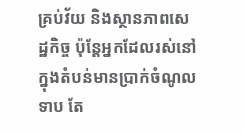គ្រប់វ័យ និងស្ថានភាពសេដ្ឋកិច្ច ប៉ុន្តែអ្នកដែលរស់នៅក្នុងតំបន់មានប្រាក់ចំណូលទាប តែ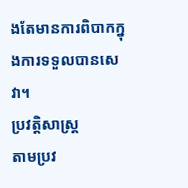ងតែមានការពិបាកក្នុងការទទួលបានសេវា។
ប្រវត្តិសាស្ត្រ
តាមប្រវ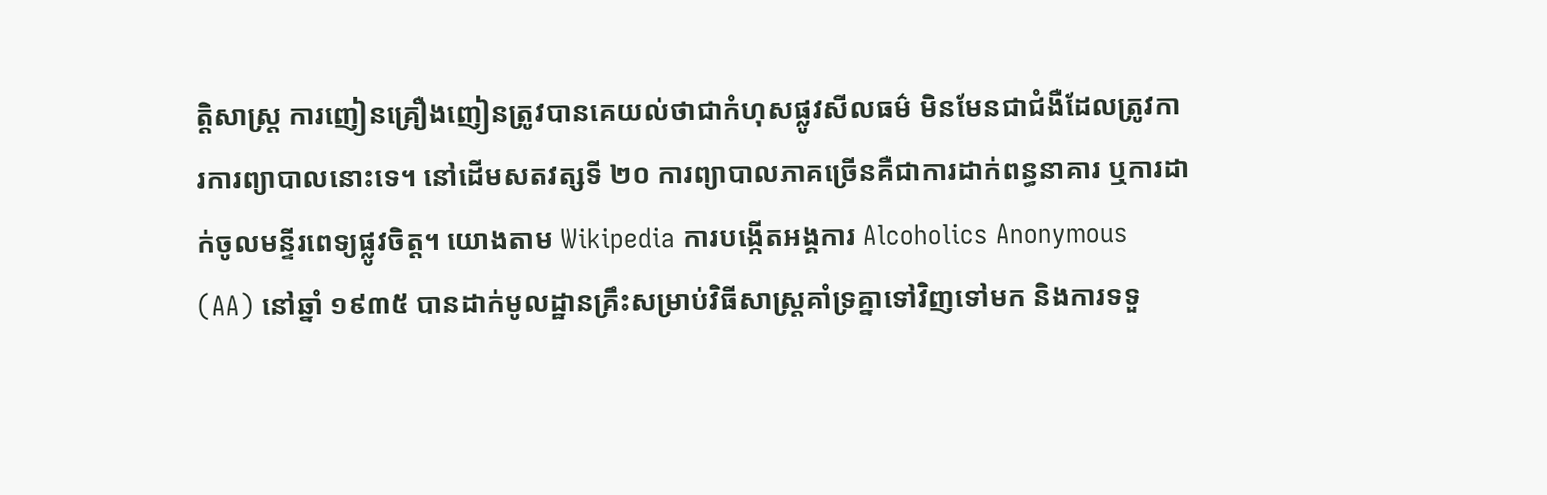ត្តិសាស្ត្រ ការញៀនគ្រឿងញៀនត្រូវបានគេយល់ថាជាកំហុសផ្លូវសីលធម៌ មិនមែនជាជំងឺដែលត្រូវការការព្យាបាលនោះទេ។ នៅដើមសតវត្សទី ២០ ការព្យាបាលភាគច្រើនគឺជាការដាក់ពន្ធនាគារ ឬការដាក់ចូលមន្ទីរពេទ្យផ្លូវចិត្ត។ យោងតាម Wikipedia ការបង្កើតអង្គការ Alcoholics Anonymous (AA) នៅឆ្នាំ ១៩៣៥ បានដាក់មូលដ្ឋានគ្រឹះសម្រាប់វិធីសាស្ត្រគាំទ្រគ្នាទៅវិញទៅមក និងការទទួ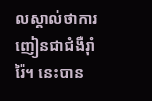លស្គាល់ថាការញៀនជាជំងឺរ៉ាំរ៉ៃ។ នេះបាន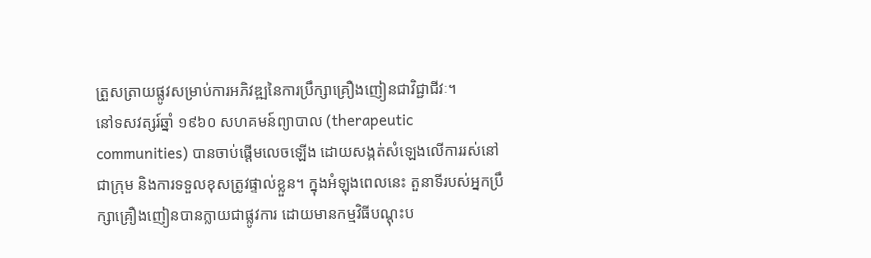ត្រួសត្រាយផ្លូវសម្រាប់ការអភិវឌ្ឍនៃការប្រឹក្សាគ្រឿងញៀនជាវិជ្ជាជីវៈ។
នៅទសវត្សរ៍ឆ្នាំ ១៩៦០ សហគមន៍ព្យាបាល (therapeutic communities) បានចាប់ផ្តើមលេចឡើង ដោយសង្កត់សំឡេងលើការរស់នៅជាក្រុម និងការទទួលខុសត្រូវផ្ទាល់ខ្លួន។ ក្នុងអំឡុងពេលនេះ តួនាទីរបស់អ្នកប្រឹក្សាគ្រឿងញៀនបានក្លាយជាផ្លូវការ ដោយមានកម្មវិធីបណ្តុះប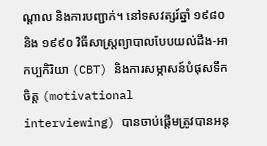ណ្តាល និងការបញ្ជាក់។ នៅទសវត្សរ៍ឆ្នាំ ១៩៨០ និង ១៩៩០ វិធីសាស្ត្រព្យាបាលបែបយល់ដឹង-អាកប្បកិរិយា (CBT) និងការសម្ភាសន៍បំផុសទឹកចិត្ត (motivational interviewing) បានចាប់ផ្តើមត្រូវបានអនុ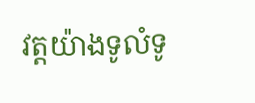វត្តយ៉ាងទូលំទូ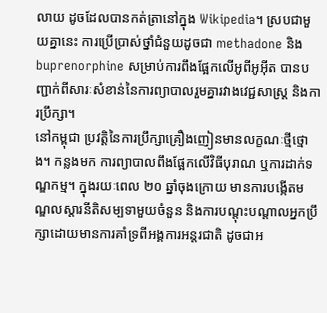លាយ ដូចដែលបានកត់ត្រានៅក្នុង Wikipedia។ ស្របជាមួយគ្នានេះ ការប្រើប្រាស់ថ្នាំជំនួយដូចជា methadone និង buprenorphine សម្រាប់ការពឹងផ្អែកលើអូពីអូអ៊ីត បានបញ្ជាក់ពីសារៈសំខាន់នៃការព្យាបាលរួមគ្នារវាងវេជ្ជសាស្ត្រ និងការប្រឹក្សា។
នៅកម្ពុជា ប្រវត្តិនៃការប្រឹក្សាគ្រឿងញៀនមានលក្ខណៈថ្មីថ្មោង។ កន្លងមក ការព្យាបាលពឹងផ្អែកលើវិធីបុរាណ ឬការដាក់ទណ្ឌកម្ម។ ក្នុងរយៈពេល ២០ ឆ្នាំចុងក្រោយ មានការបង្កើតមណ្ឌលស្តារនីតិសម្បទាមួយចំនួន និងការបណ្តុះបណ្តាលអ្នកប្រឹក្សាដោយមានការគាំទ្រពីអង្គការអន្តរជាតិ ដូចជាអ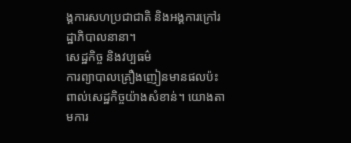ង្គការសហប្រជាជាតិ និងអង្គការក្រៅរដ្ឋាភិបាលនានា។
សេដ្ឋកិច្ច និងវប្បធម៌
ការព្យាបាលគ្រឿងញៀនមានផលប៉ះពាល់សេដ្ឋកិច្ចយ៉ាងសំខាន់។ យោងតាមការ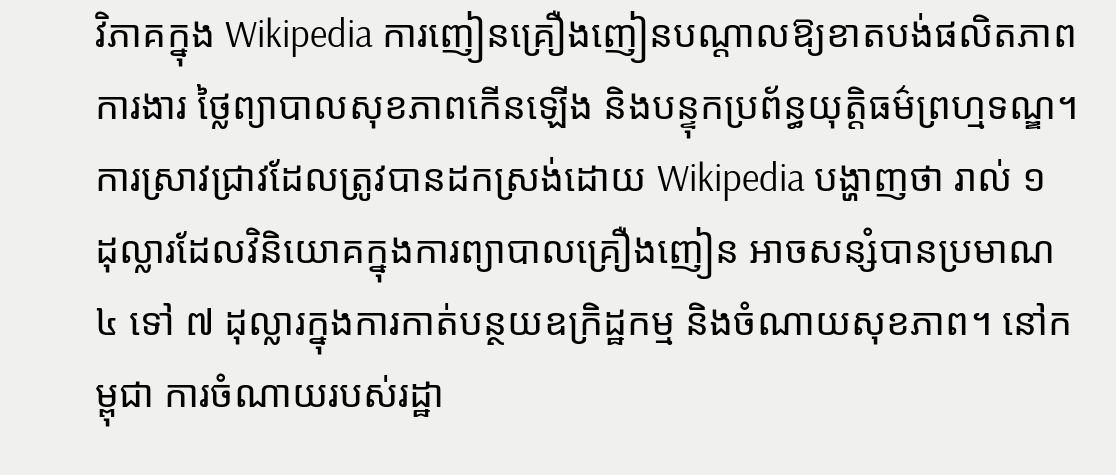វិភាគក្នុង Wikipedia ការញៀនគ្រឿងញៀនបណ្តាលឱ្យខាតបង់ផលិតភាពការងារ ថ្លៃព្យាបាលសុខភាពកើនឡើង និងបន្ទុកប្រព័ន្ធយុត្តិធម៌ព្រហ្មទណ្ឌ។ ការស្រាវជ្រាវដែលត្រូវបានដកស្រង់ដោយ Wikipedia បង្ហាញថា រាល់ ១ ដុល្លារដែលវិនិយោគក្នុងការព្យាបាលគ្រឿងញៀន អាចសន្សំបានប្រមាណ ៤ ទៅ ៧ ដុល្លារក្នុងការកាត់បន្ថយឧក្រិដ្ឋកម្ម និងចំណាយសុខភាព។ នៅកម្ពុជា ការចំណាយរបស់រដ្ឋា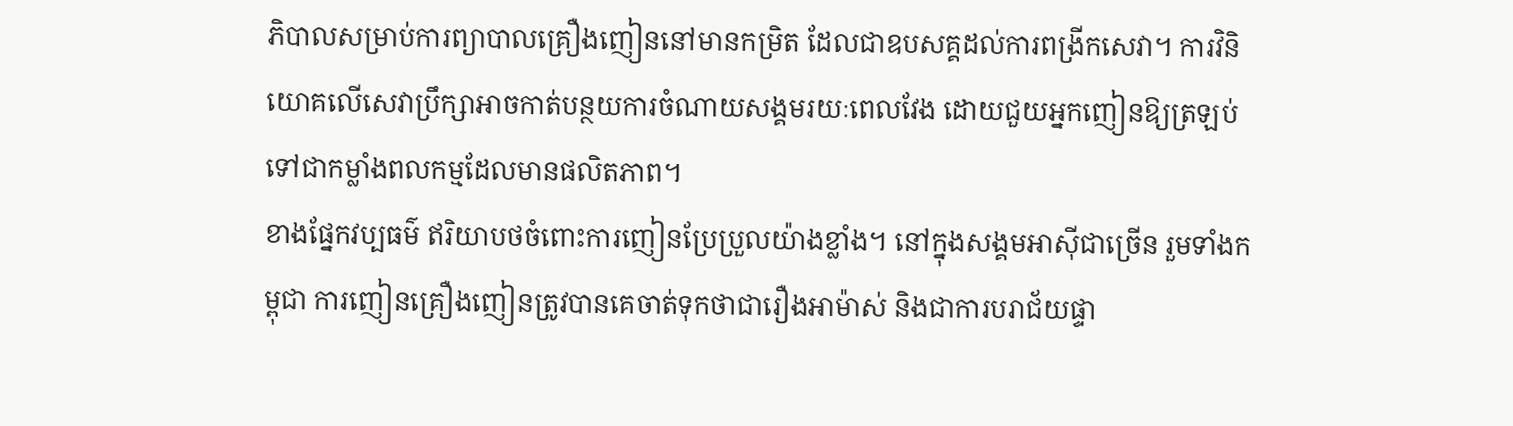ភិបាលសម្រាប់ការព្យាបាលគ្រឿងញៀននៅមានកម្រិត ដែលជាឧបសគ្គដល់ការពង្រីកសេវា។ ការវិនិយោគលើសេវាប្រឹក្សាអាចកាត់បន្ថយការចំណាយសង្គមរយៈពេលវែង ដោយជួយអ្នកញៀនឱ្យត្រឡប់ទៅជាកម្លាំងពលកម្មដែលមានផលិតភាព។
ខាងផ្នែកវប្បធម៌ ឥរិយាបថចំពោះការញៀនប្រែប្រួលយ៉ាងខ្លាំង។ នៅក្នុងសង្គមអាស៊ីជាច្រើន រួមទាំងកម្ពុជា ការញៀនគ្រឿងញៀនត្រូវបានគេចាត់ទុកថាជារឿងអាម៉ាស់ និងជាការបរាជ័យផ្ទា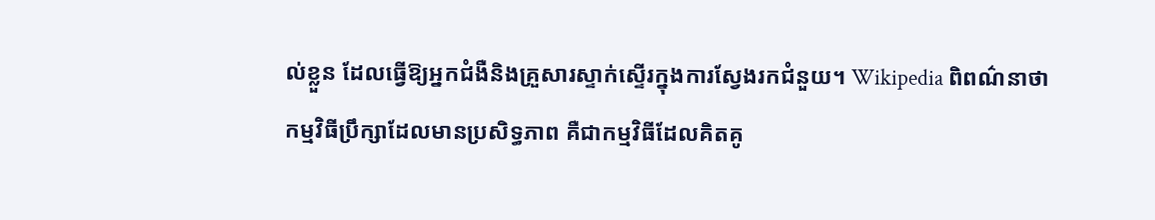ល់ខ្លួន ដែលធ្វើឱ្យអ្នកជំងឺនិងគ្រួសារស្ទាក់ស្ទើរក្នុងការស្វែងរកជំនួយ។ Wikipedia ពិពណ៌នាថា កម្មវិធីប្រឹក្សាដែលមានប្រសិទ្ធភាព គឺជាកម្មវិធីដែលគិតគូ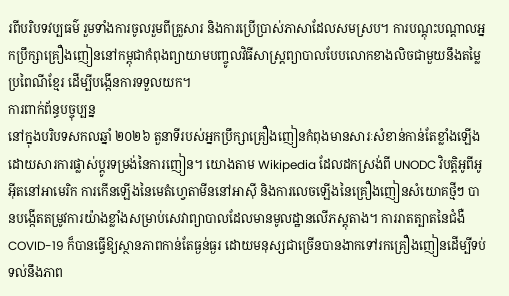រពីបរិបទវប្បធម៌ រួមទាំងការចូលរួមពីគ្រួសារ និងការប្រើប្រាស់ភាសាដែលសមស្រប។ ការបណ្តុះបណ្តាលអ្នកប្រឹក្សាគ្រឿងញៀននៅកម្ពុជាកំពុងព្យាយាមបញ្ចូលវិធីសាស្ត្រព្យាបាលបែបលោកខាងលិចជាមួយនឹងតម្លៃប្រពៃណីខ្មែរ ដើម្បីបង្កើនការទទួលយក។
ការពាក់ព័ន្ធបច្ចុប្បន្ន
នៅក្នុងបរិបទសកលឆ្នាំ ២០២៦ តួនាទីរបស់អ្នកប្រឹក្សាគ្រឿងញៀនកំពុងមានសារៈសំខាន់កាន់តែខ្លាំងឡើង ដោយសារការផ្លាស់ប្តូរទម្រង់នៃការញៀន។ យោងតាម Wikipedia ដែលដកស្រង់ពី UNODC វិបត្តិអូពីអូអ៊ីតនៅអាមេរិក ការកើនឡើងនៃមេតំហ្វេតាមីននៅអាស៊ី និងការលេចឡើងនៃគ្រឿងញៀនសំយោគថ្មីៗ បានបង្កើតតម្រូវការយ៉ាងខ្លាំងសម្រាប់សេវាព្យាបាលដែលមានមូលដ្ឋានលើភស្តុតាង។ ការរាតត្បាតនៃជំងឺ COVID-19 ក៏បានធ្វើឱ្យស្ថានភាពកាន់តែធ្ងន់ធ្ងរ ដោយមនុស្សជាច្រើនបានងាកទៅរកគ្រឿងញៀនដើម្បីទប់ទល់នឹងភាព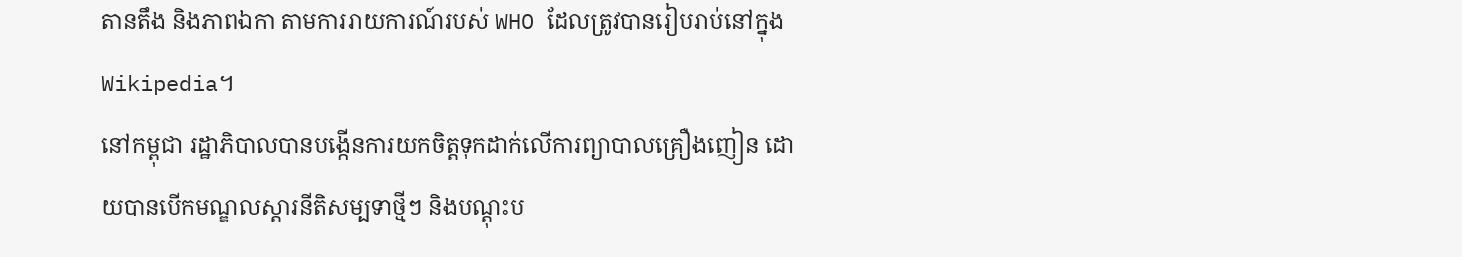តានតឹង និងភាពឯកា តាមការរាយការណ៍របស់ WHO ដែលត្រូវបានរៀបរាប់នៅក្នុង Wikipedia។
នៅកម្ពុជា រដ្ឋាភិបាលបានបង្កើនការយកចិត្តទុកដាក់លើការព្យាបាលគ្រឿងញៀន ដោយបានបើកមណ្ឌលស្តារនីតិសម្បទាថ្មីៗ និងបណ្តុះប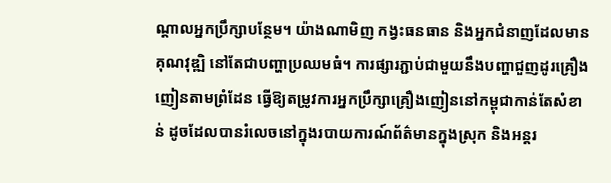ណ្តាលអ្នកប្រឹក្សាបន្ថែម។ យ៉ាងណាមិញ កង្វះធនធាន និងអ្នកជំនាញដែលមានគុណវុឌ្ឍិ នៅតែជាបញ្ហាប្រឈមធំ។ ការផ្សារភ្ជាប់ជាមួយនឹងបញ្ហាជួញដូរគ្រឿងញៀនតាមព្រំដែន ធ្វើឱ្យតម្រូវការអ្នកប្រឹក្សាគ្រឿងញៀននៅកម្ពុជាកាន់តែសំខាន់ ដូចដែលបានរំលេចនៅក្នុងរបាយការណ៍ព័ត៌មានក្នុងស្រុក និងអន្តរ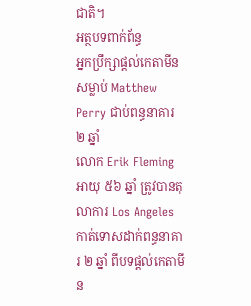ជាតិ។
អត្ថបទពាក់ព័ន្ធ
អ្នកប្រឹក្សាផ្តល់កេតាមីនសម្លាប់ Matthew Perry ជាប់ពន្ធនាគារ ២ ឆ្នាំ
លោក Erik Fleming អាយុ ៥៦ ឆ្នាំ ត្រូវបានតុលាការ Los Angeles កាត់ទោសដាក់ពន្ធនាគារ ២ ឆ្នាំ ពីបទផ្តល់កេតាមីន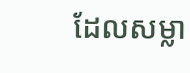ដែលសម្លា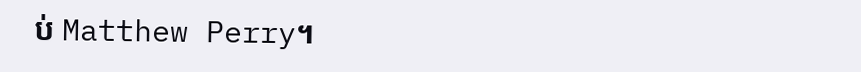ប់ Matthew Perry។